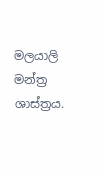මලයාලි මන්ත්‍ර ශාස්ත්‍රය.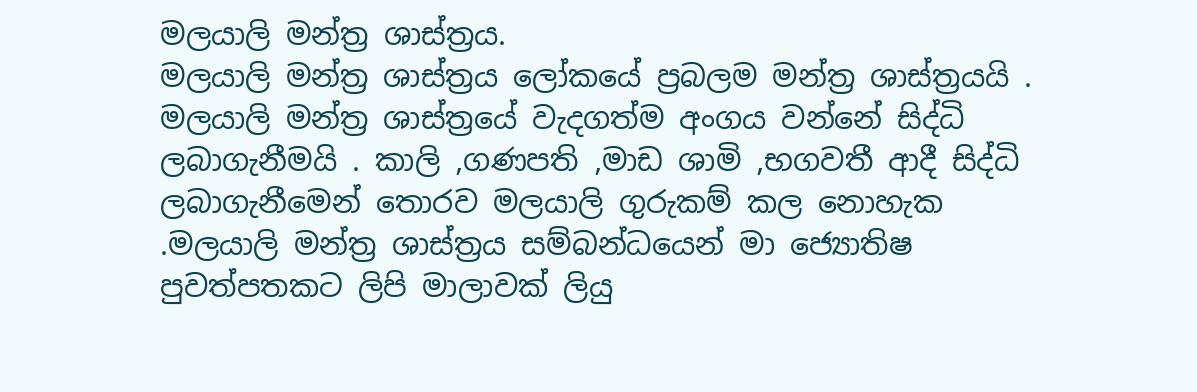මලයාලි මන්ත්‍ර ශාස්ත්‍රය.
මලයාලි මන්ත්‍ර ශාස්ත්‍රය ලෝකයේ ප්‍රබලම මන්ත්‍ර ශාස්ත්‍රයයි . මලයාලි මන්ත්‍ර ශාස්ත්‍රයේ වැදගත්ම අංගය වන්නේ සිද්ධි ලබාගැනීමයි . කාලි ,ගණපති ,මාඩ ශාමි ,භගවතී ආදී සිද්ධි ලබාගැනීමෙන් තොරව මලයාලි ගුරුකම් කල නොහැක .මලයාලි මන්ත්‍ර ශාස්ත්‍රය සම්බන්ධයෙන් මා ජ්‍යොතිෂ පුවත්පතකට ලිපි මාලාවක් ලියු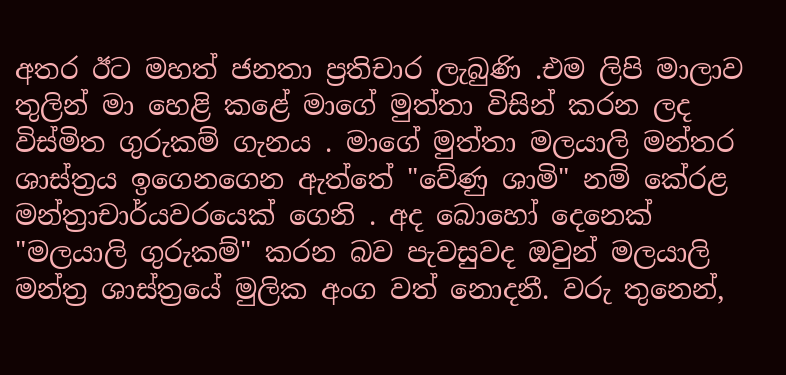අතර ඊට මහත් ජනතා ප්‍රතිචාර ලැබුණි .එම ලිපි මාලාව තුලින් මා හෙළි කළේ මාගේ මුත්තා විසින් කරන ලද විස්මිත ගුරුකම් ගැනය . මාගේ මුත්තා මලයාලි මන්තර ශාස්ත්‍රය ඉගෙනගෙන ඇත්තේ "වේණු ශාමි" නම් කේරළ මන්ත්‍රාචාර්යවරයෙක් ගෙනි . අද බොහෝ දෙනෙක් "මලයාලි ගුරුකම්" කරන බව පැවසුවද ඔවුන් මලයාලි මන්ත්‍ර ශාස්ත්‍රයේ මුලික අංග වත් නොදනී. වරු තුනෙන්,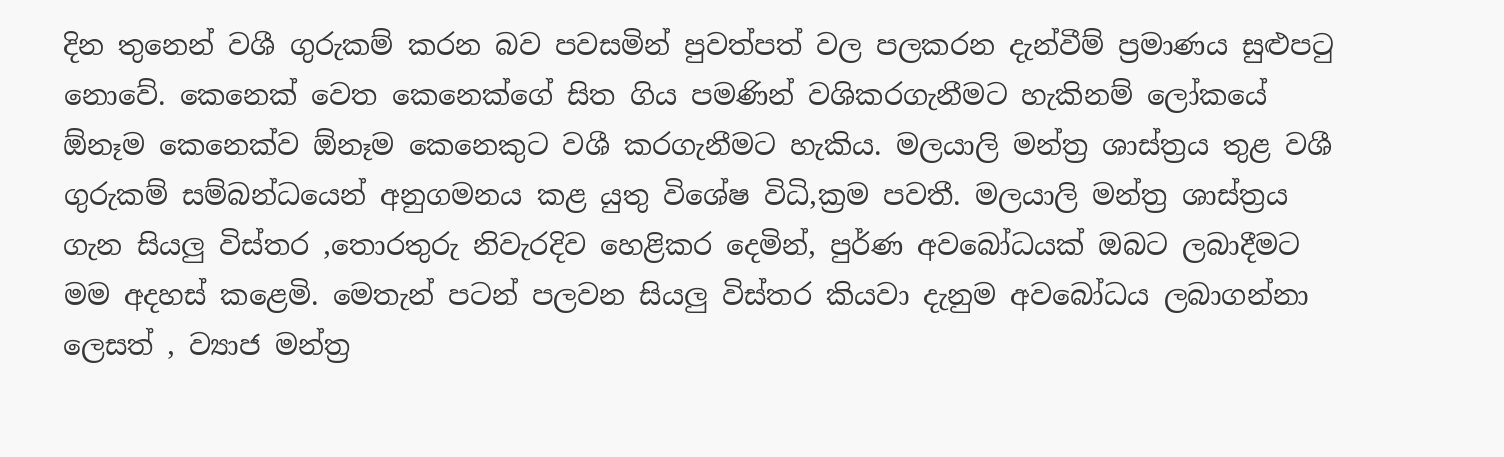දින තුනෙන් වශී ගුරුකම් කරන බව පවසමින් පුවත්පත් වල පලකරන දැන්වීම් ප්‍රමාණය සුළුපටු නොවේ. කෙනෙක් වෙත කෙනෙක්ගේ සිත ගිය පමණින් වශිකරගැනීමට හැකිනම් ලෝකයේ ඕනෑම කෙනෙක්ව ඕනෑම කෙනෙකුට වශී කරගැනීමට හැකිය. මලයාලි මන්ත්‍ර ශාස්ත්‍රය තුළ වශී ගුරුකම් සම්බන්ධයෙන් අනුගමනය කළ යුතු විශේෂ විධි,ක්‍රම පවතී. මලයාලි මන්ත්‍ර ශාස්ත්‍රය ගැන සියලු විස්තර ,තොරතුරු නිවැරදිව හෙළිකර දෙමින්, පුර්ණ අවබෝධයක් ඔබට ලබාදීමට මම අදහස් කළෙමි. මෙතැන් පටන් පලවන සියලු විස්තර කියවා දැනුම අවබෝධය ලබාගන්නා ලෙසත් , ව්‍යාජ මන්ත්‍ර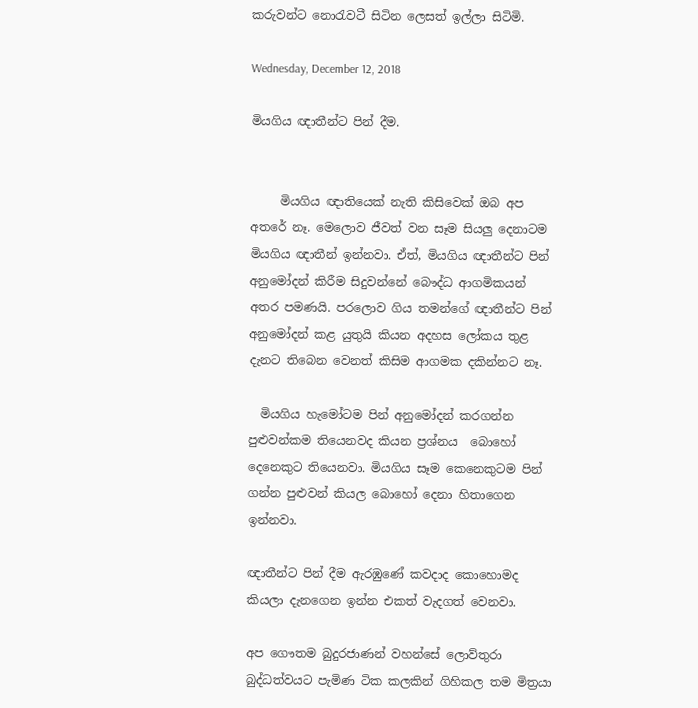කරුවන්ට නොරැවටී සිටින ලෙසත් ඉල්ලා සිටිමි.

Wednesday, December 12, 2018

මියගිය ඥාතීන්ට පින් දීම.


     මියගිය ඥාතියෙක් නැති කිසිවෙක් ඔබ අප අතරේ නෑ. මෙලොව ජීවත් වන සෑම සියලු දෙනාටම මියගිය ඥාතීන් ඉන්නවා. ඒත්, මියගිය ඥාතීන්ට පින් අනුමෝදන් කිරීම සිදුවන්නේ බෞද්ධ ආගමිකයන් අතර පමණයි. පරලොව ගිය තමන්ගේ ඥාතීන්ට පින් අනුමෝදන් කළ යුතුයි කියන අදහස ලෝකය තුළ දැනට තිබෙන වෙනත් කිසිම ආගමක දකින්නට නෑ.

  මියගිය හැමෝටම පින් අනුමෝදන් කරගන්න පුළුවන්කම තියෙනවද කියන ප්‍රශ්නය  බොහෝ දෙනෙකුට තියෙනවා. මියගිය සෑම කෙනෙකුටම පින් ගන්න පුළුවන් කියල බොහෝ දෙනා හිතාගෙන ඉන්නවා.

ඥාතීන්ට පින් දීම ඇරඹුණේ කවදාද කොහොමද කියලා දැනගෙන ඉන්න එකත් වැදගත් වෙනවා.

අප ගෞතම බුදුරජාණන් වහන්සේ ලොව්තුරා බුද්ධත්වයට පැමිණ ටික කලකින් ගිහිකල තම මිත්‍රයා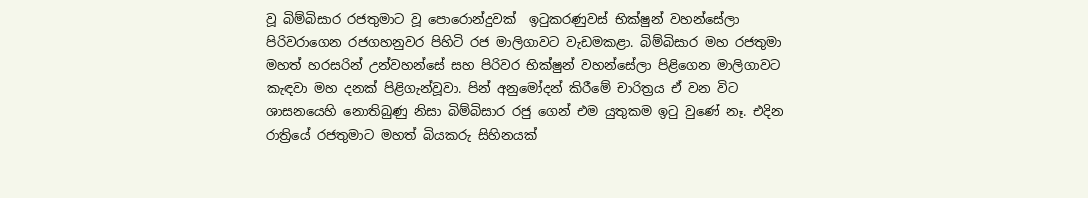වූ බිම්බිසාර රජතුමාට වූ පොරොන්දුවක්  ඉටුකරණුවස්‌ භික්‌ෂුන් වහන්සේලා පිරිවරාගෙන රජගහනුවර පිහිටි රජ මාලිගාවට වැඩමකළා. බිම්බිසාර මහ රජතුමා මහත් හරසරින් උන්වහන්සේ සහ පිරිවර භික්‌ෂුන් වහන්සේලා පිළිගෙන මාලිගාවට කැඳවා මහ දනක්‌ පිළිගැන්වූවා. පින් අනුමෝදන් කිරීමේ චාරිත්‍රය ඒ වන විට ශාසනයෙහි නොතිබුණු නිසා බිම්බිසාර රජු ගෙන් එම යුතුකම ඉටු වුණේ නෑ. එදින රාත්‍රියේ රජතුමාට මහත් බියකරු සිහිනයක්‌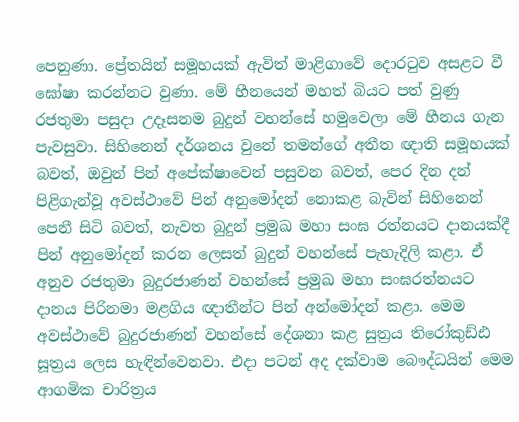පෙනුණා. ප්‍රේතයින් සමූහයක් ඇවිත් මාළිගාවේ දොරටුව අසළට වී ඝෝෂා කරන්නට වුණා. මේ හීනයෙන් මහත් බියට පත් වුණු රජතුමා පසුදා උදෑසනම බුදුන් වහන්සේ හමුවෙලා මේ හීනය ගැන පැවසුවා. සිහිනෙන් දර්ශනය වුනේ තමන්ගේ අතීත ඥාති සමූහයක් බවත්, ඔවුන් පින් අපේක්ෂාවෙන් පසුවන බවත්, පෙර දින දන් පිළිගැන්වූ අවස්ථාවේ පින් අනුමෝදන් නොකළ බැවින් සිහිනෙන් පෙනී සිටි බවත්, නැවත බුදුන් ප්‍රමුඛ මහා සංඝ රත්නයට දානයක්‌දී පින් අනුමෝදන් කරන ලෙසත් බුදුන් වහන්සේ පැහැදිලි කළා. ඒ අනුව රජතුමා බුදුරජාණන් වහන්සේ ප්‍රමුඛ මහා සංඝරත්නයට දානය පිරිනමා මළගිය ඥාතීන්ට පින් අන්මෝදන් කළා. මෙම අවස්‌ථාවේ බුදුරජාණන් වහන්සේ දේශනා කළ සුත්‍රය තිරෝකුඩ්ඪ සූත්‍රය ලෙස හැඳින්වෙනවා. එදා පටන් අද දක්වාම බෞද්ධයින් මෙම ආගමික චාරිත්‍රය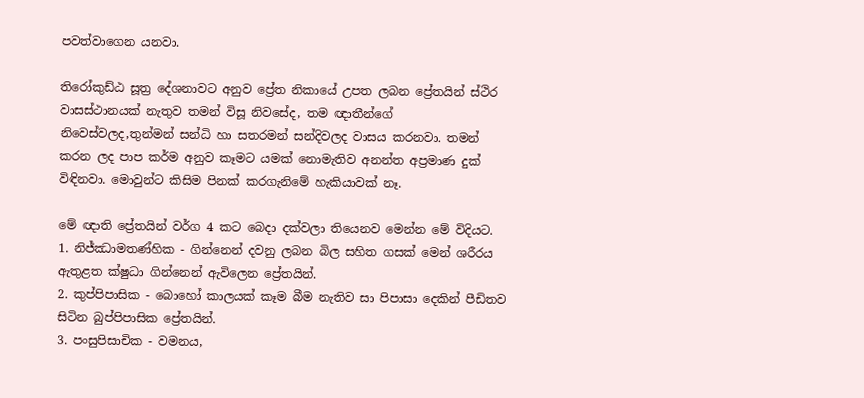පවත්වාගෙන යනවා.

තිරෝකුඩ්ඨ සූත්‍ර දේශනාවට අනුව ප්‍රේත නිකායේ උපත ලබන ප්‍රේතයින් ස්‌ථිර වාසස්‌ථානයක්‌ නැතුව තමන් විසූ නිවසේද, තම ඥාතීන්ගේ නිවෙස්වලද,තුන්මන් සන්ධි හා සතරමන් සන්දිවලද වාසය කරනවා. තමන් කරන ලද පාප කර්ම අනුව කෑමට යමක්‌ නොමැතිව අනන්ත අප්‍රමාණ දුක්‌ විඳිනවා. මොවුන්ට කිසිම පිනක්‌ කරගැනිමේ හැකියාවක්‌ නෑ.

මේ ඥාති ප්‍රේතයින් වර්ග 4 කට බෙදා දක්වලා තියෙනව මෙන්න මේ විදියට.
1. නිජ්ඣාමතණ්හික - ගින්නෙන් දවනු ලබන බිල සහිත ගසක්‌ මෙන් ශරීරය ඇතුළත ක්‌ෂුධා ගින්නෙන් ඇවිලෙන ප්‍රේතයින්.
2. කුප්පිපාසික - බොහෝ කාලයක්‌ කෑම බීම නැතිව සා පිපාසා දෙකින් පීඩිතව සිටින බුප්පිපාසික ප්‍රේතයින්.
3. පංසුපිසාචික - වමනය,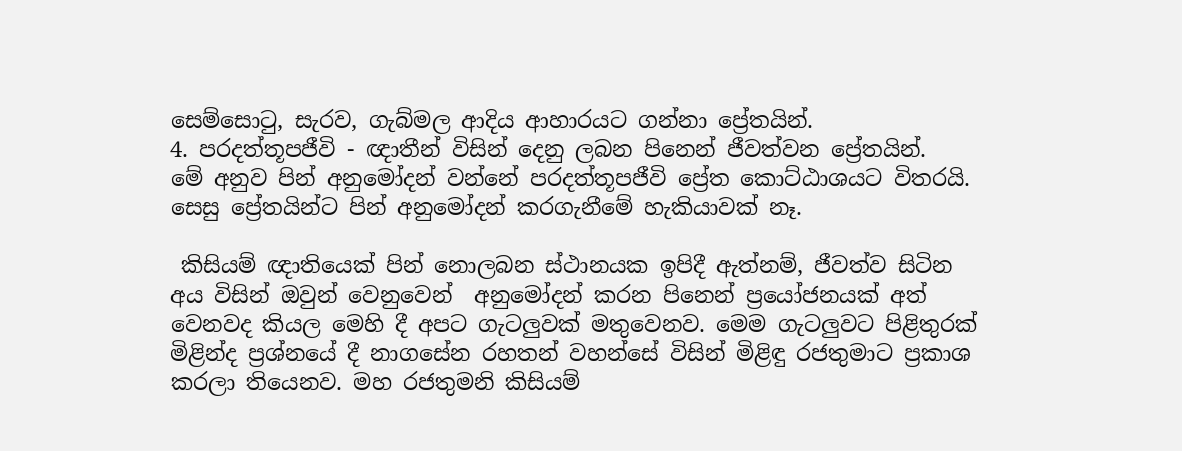සෙම්සොටු, සැරව, ගැබ්මල ආදිය ආහාරයට ගන්නා ප්‍රේතයින්.
4. පරදත්තූපජීවි - ඥාතීන් විසින් දෙනු ලබන පිනෙන් ජීවත්වන ප්‍රේතයින්.
මේ අනුව පින් අනුමෝදන් වන්නේ පරදත්තූපජීවි ප්‍රේත කොට්ඨාශයට විතරයි. සෙසු ප්‍රේතයින්ට පින් අනුමෝදන් කරගැනීමේ හැකියාවක් නෑ.

 කිසියම් ඥාතියෙක් පින් නොලබන ස්ථානයක ඉපිදී ඇත්නම්, ජීවත්ව සිටින අය විසින් ඔවුන් වෙනුවෙන්  අනුමෝදන් කරන පිනෙන් ප්‍රයෝජනයක් අත් වෙනවද කියල මෙහි දී අපට ගැටලුවක් මතුවෙනව. මෙම ගැටලුවට පිළිතුරක් මිළින්ද ප්‍රශ්නයේ දී නාගසේන රහතන් වහන්සේ විසින් මිළිඳු රජතුමාට ප්‍රකාශ කරලා තියෙනව. මහ රජතුමනි කිසියම්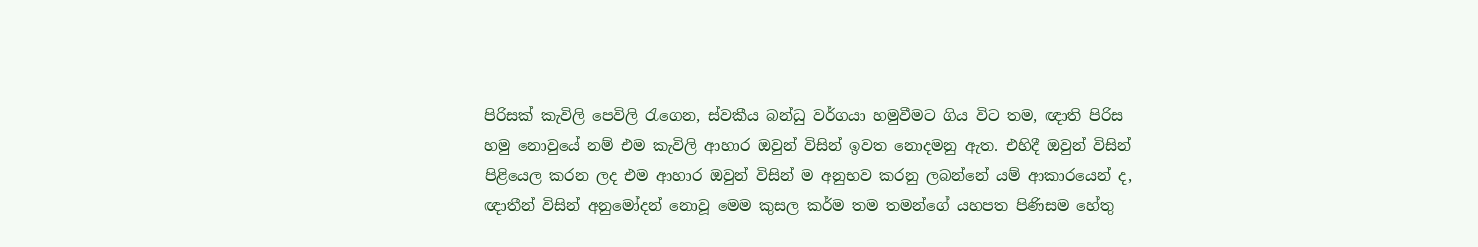පිරිසක් කැවිලි පෙවිලි රැගෙන, ස්වකීය බන්ධු වර්ගයා හමුවීමට ගිය විට තම, ඥාති පිරිස හමු නොවුයේ නම් එම කැවිලි ආහාර ඔවුන් විසින් ඉවත නොදමනු ඇත. එහිදී ඔවුන් විසින් පිළියෙල කරන ලද එම ආහාර ඔවුන් විසින් ම අනුභව කරනු ලබන්නේ යම් ආකාරයෙන් ද, ඥාතීන් විසින් අනුමෝදන් නොවූ මෙම කුසල කර්ම තම තමන්ගේ යහපත පිණිසම හේතු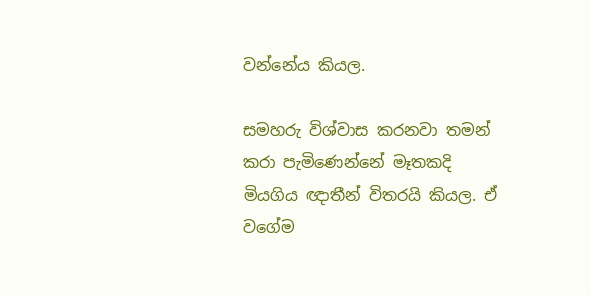වන්නේය කියල.

සමහරු විශ්වාස කරනවා තමන් කරා පැමිණෙන්නේ මෑතකදි මියගිය ඥාතීන් විතරයි කියල. ඒ වගේම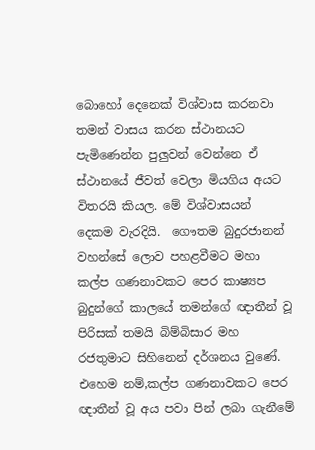බොහෝ දෙනෙක් විශ්වාස කරනවා තමන් වාසය කරන ස්ථානයට පැමිණෙන්න පුලුවන් වෙන්නෙ ඒ ස්ථානයේ ජීවත් වෙලා මියගිය අයට විතරයි කියල. මේ විශ්වාසයන් දෙකම වැරදියි.  ගෞතම බුදුරජානන් වහන්සේ ලොව පහළවීමට මහා කල්ප ගණනාවකට පෙර කාෂ්‍යප බුදුන්ගේ කාලයේ තමන්ගේ ඥාතීන් වූ පිරිසක් තමයි බිම්බිසාර මහ රජතුමාට සිහිනෙන් දර්ශනය වුණේ. එහෙම නම්,කල්ප ගණනාවකට පෙර ඥාතීන් වූ අය පවා පින් ලබා ගැනීමේ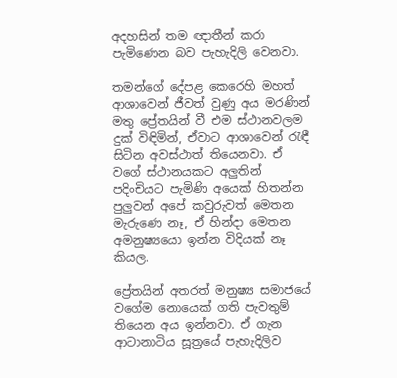අදහසින් තම ඥාතීන් කරා පැමිණෙන බව පැහැදිලි වෙනවා.

තමන්ගේ දේපළ කෙරෙහි මහත් ආශාවෙන් ජීවත් වුණු අය මරණින් මතු ප්‍රේතයින් වී එම ස්ථානවලම දුක් විඳිමින්, ඒවාට ආශාවෙන් රැඳී සිටින අවස්ථාත් තියෙනවා. ඒ වගේ ස්ථානයකට අලුතින් පදිංචියට පැමිණි අයෙක් හිතන්න පුලුවන් අපේ කවුරුවත් මෙතන මැරුණෙ නෑ, ඒ හින්දා මෙතන අමනුෂ්‍යයො ඉන්න විදියක් නෑ කියල.

ප්‍රේතයින් අතරත් මනුෂ්‍ය සමාජයේ වගේම නොයෙක් ගති පැවතුම් තියෙන අය ඉන්නවා. ඒ ගැන ආටානාටිය සූත්‍රයේ පැහැදිලිව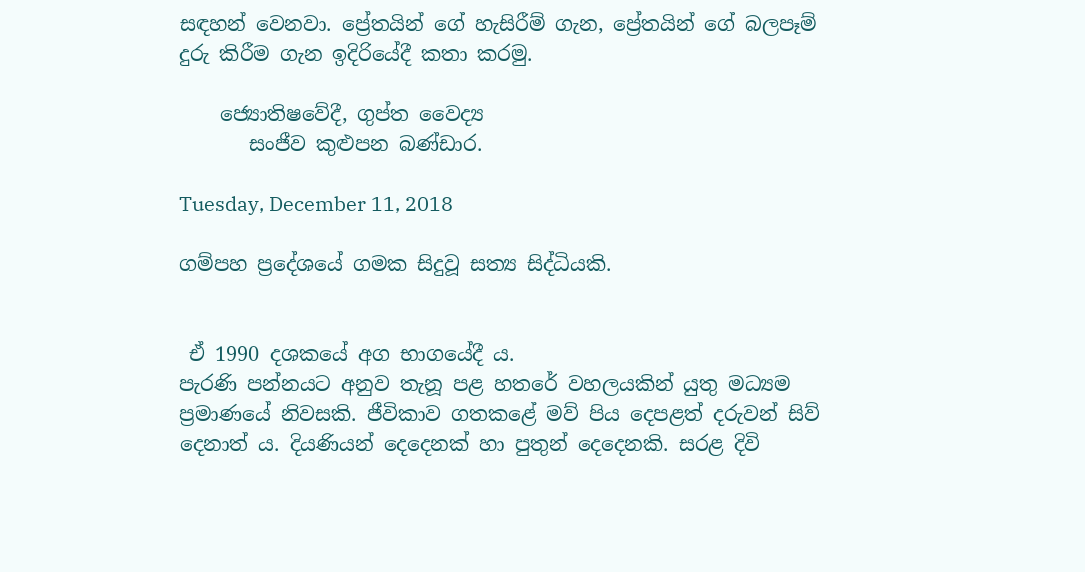සඳහන් වෙනවා. ප්‍රේතයින් ගේ හැසිරීම් ගැන, ප්‍රේතයින් ගේ බලපෑම් දුරු කිරීම ගැන ඉදිරියේදී කතා කරමු.

    ජ්‍යොතිෂවේදී, ගුප්ත වෛද්‍ය
       සංජීව කුළුපන බණ්ඩාර.

Tuesday, December 11, 2018

ගම්පහ ප්‍රදේශයේ ගමක සිදුවූ සත්‍ය සිද්ධියකි.


 ඒ 1990 දශකයේ අග භාගයේදී ය.
පැරණි පන්නයට අනුව තැනූ පළ හතරේ වහලයකින් යුතු මධ්‍යම ප්‍රමාණයේ නිවසකි. ජීවිකාව ගතකළේ මව් පිය දෙපළත් දරුවන් සිව් දෙනාත් ය. දියණියන් දෙදෙනක් හා පුතුන් දෙදෙනකි. සරළ දිවි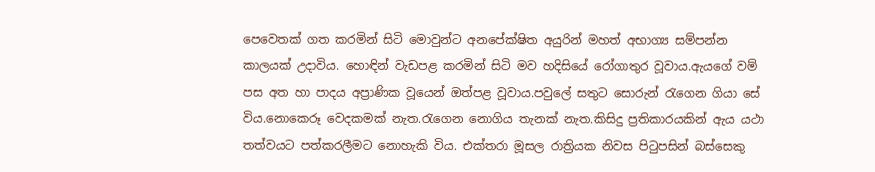පෙවෙතක් ගත කරමින් සිටි මොවුන්ට අනපේක්ෂිත අයුරින් මහත් අභාග්‍ය සම්පන්න කාලයක් උදාවිය. හොඳින් වැඩපළ කරමින් සිටි මව හදිසියේ රෝගාතුර වූවාය.ඇයගේ වම් පස අත හා පාදය අප්‍රාණික වූයෙන් ඔත්පළ වූවාය.පවුලේ සතුට සොරුන් රැගෙන ගියා සේ විය.නොකෙරූ වෙදකමක් නැත.රැගෙන නොගිය තැනක් නැත.කිසිදු ප්‍රතිකාරයකින් ඇය යථා තත්වයට පත්කරලීමට නොහැකි විය. එක්තරා මූසල රාත්‍රියක නිවස පිටුපසින් බස්සෙකු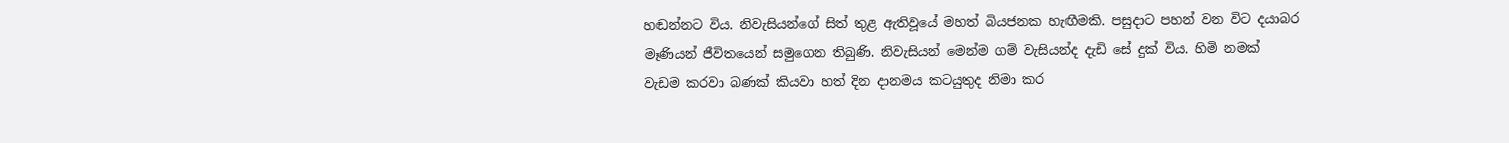හඬන්නට විය. නිවැසියන්ගේ සිත් තුළ ඇතිවූයේ මහත් බියජනක හැඟීමකි. පසුදාට පහන් වන විට දයාබර මෑණියන් ජීවිතයෙන් සමුගෙන තිබුණි. නිවැසියන් මෙන්ම ගම් වැසියන්ද දැඩි සේ දුක් විය. හිමි නමක් වැඩම කරවා බණක් කියවා හත් දින දානමය කටයුතුද නිමා කර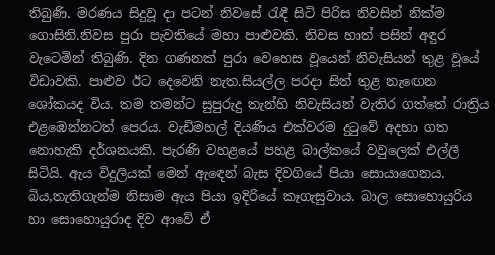තිබුණි. මරණය සිදුවූ දා පටන් නිවසේ රැඳී සිටි පිරිස නිවසින් නික්ම ගොසිනි.නිවස පුරා පැවතියේ මහා පාළුවකි. නිවස හාත් පසින් අඳුර වැටෙමින් තිබුණි. දින ගණනක් පුරා වෙහෙස වූයෙන් නිවැසියන් තුළ වූයේ විඩාවකි. පාළුව ඊට දෙවෙනි නැත.සියල්ල පරදා සිත් තුළ නැඟෙන ශෝකයද විය. තම තමන්ට සුපුරුදු තැන්හි නිවැසියන් වැතිර ගත්තේ රාත්‍රිය එළඹෙන්නටත් පෙරය. වැඩිමහල් දියණිය එක්වරම දුටුවේ අදහා ගත නොහැකි දර්ශනයකි. පැරණි වහළයේ පහළ බාල්කයේ වවුලෙක් එල්ලී සිටියි. ඇය විදුලියක් මෙන් ඇඳෙන් බැස දිවගියේ පියා සොයාගෙනය. බිය,තැතිගැන්ම නිසාම ඇය පියා ඉදිරියේ කෑගැසුවාය. බාල සොහොයුරිය හා සොහොයුරාද දිව ආවේ ඒ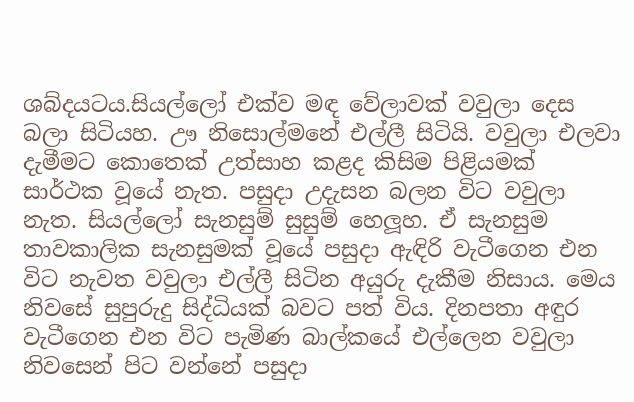ශබ්දයටය.සියල්ලෝ එක්ව මඳ වේලාවක් වවුලා දෙස බලා සිටියහ. ඌ නිසොල්මනේ එල්ලී සිටියි. වවුලා එලවා දැමීමට කොතෙක් උත්සාහ කළද කිසිම පිළියමක් සාර්ථක වූයේ නැත. පසුදා උදැසන බලන විට වවුලා නැත. සියල්ලෝ සැනසුම් සුසුම් හෙලූහ. ඒ සැනසුම තාවකාලික සැනසුමක් වූයේ පසුදා ඇඳිරි වැටීගෙන එන විට නැවත වවුලා එල්ලී සිටින අයුරු දැකීම නිසාය. මෙය නිවසේ සුපුරුදු සිද්ධියක් බවට පත් විය. දිනපතා අඳුර වැටීගෙන එන විට පැමිණ බාල්කයේ එල්ලෙන වවුලා නිවසෙන් පිට වන්නේ පසුදා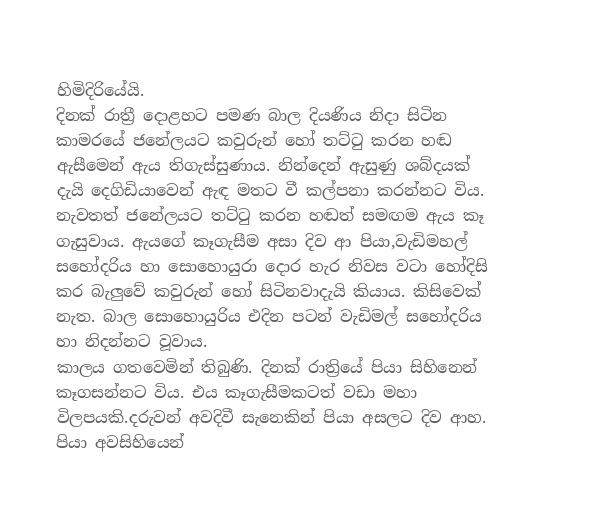හිමිදිරියේයි.
දිනක් රාත්‍රී දොළහට පමණ බාල දියණිය නිදා සිටින කාමරයේ ජනේලයට කවුරුන් හෝ තට්ටු කරන හඬ ඇසීමෙන් ඇය තිගැස්සුණාය. නින්දෙන් ඇසුණු ශබ්දයක් දැයි දෙගිඩියාවෙන් ඇඳ මතට වී කල්පනා කරන්නට විය. නැවතත් ජනේලයට තට්ටු කරන හඬත් සමඟම ඇය කෑ ගැසුවාය. ඇයගේ කෑගැසීම අසා දිව ආ පියා,වැඩිමහල් සහෝදරිය හා සොහොයුරා දොර හැර නිවස වටා හෝදිසි කර බැලුවේ කවුරුන් හෝ සිටිනවාදැයි කියාය. කිසිවෙක් නැත. බාල සොහොයුරිය එදින පටන් වැඩිමල් සහෝදරිය හා නිදන්නට වූවාය.
කාලය ගතවෙමින් තිබුණි. දිනක් රාත්‍රියේ පියා සිහිනෙන් කෑගසන්නට විය. එය කෑගැසීමකටත් වඩා මහා විලපයකි.දරුවන් අවදිවී සැනෙකින් පියා අසලට දිව ආහ. පියා අවසිහියෙන්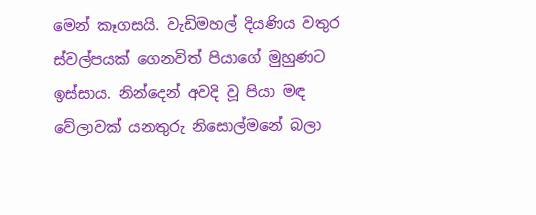මෙන් කෑගසයි. වැඩිමහල් දියණිය වතුර ස්වල්පයක් ගෙනවිත් පියාගේ මුහුණට ඉස්සාය. නින්දෙන් අවදි වූ පියා මඳ වේලාවක් යනතුරු නිසොල්මනේ බලා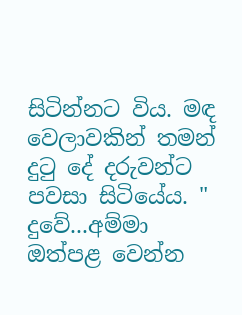සිටින්නට විය. මඳ වෙලාවකින් තමන් දුටු දේ දරුවන්ට පවසා සිටියේය. " දුවේ...අම්මා ඔත්පළ වෙන්න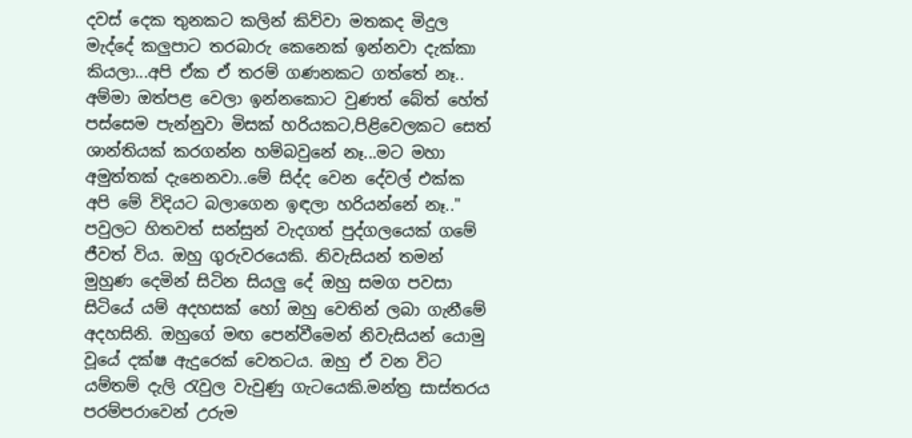දවස් දෙක තුනකට කලින් කිව්වා මතකද මිදුල මැද්දේ කලුපාට තරබාරු කෙනෙක් ඉන්නවා දැක්කා කියලා...අපි ඒක ඒ තරම් ගණනකට ගත්තේ නෑ.. අම්මා ඔත්පළ වෙලා ඉන්නකොට වුණත් බේත් හේත් පස්සෙම පැන්නුවා මිසක් හරියකට,පිළිවෙලකට සෙත් ශාන්තියක් කරගන්න හම්බවුනේ නෑ...මට මහා අමුත්තක් දැනෙනවා..මේ සිද්ද වෙන දේවල් එක්ක අපි මේ විදියට බලාගෙන ඉඳලා හරියන්නේ නෑ.."
පවුලට හිතවත් සන්සුන් වැදගත් පුද්ගලයෙක් ගමේ ජීවත් විය. ඔහු ගුරුවරයෙකි. නිවැසියන් තමන් මුහුණ දෙමින් සිටින සියලු දේ ඔහු සමග පවසා සිටියේ යම් අදහසක් හෝ ඔහු වෙතින් ලබා ගැනීමේ අදහසිනි. ඔහුගේ මඟ පෙන්වීමෙන් නිවැසියන් යොමු වූයේ දක්ෂ ඇදුරෙක් වෙතටය. ඔහු ඒ වන විට යම්තම් දැලි රැවුල වැවුණු ගැටයෙකි.මන්ත්‍ර සාස්තරය පරම්පරාවෙන් උරුම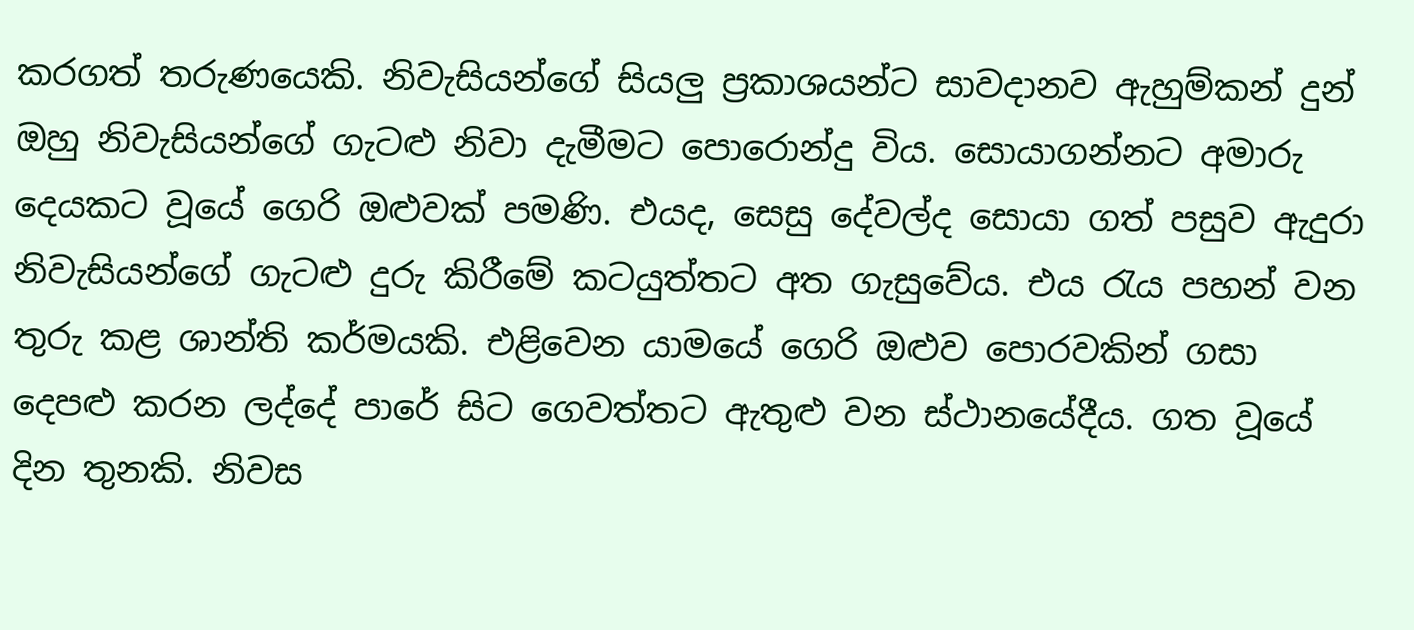කරගත් තරුණයෙකි. නිවැසියන්ගේ සියලු ප්‍රකාශයන්ට සාවදානව ඇහුම්කන් දුන් ඔහු නිවැසියන්ගේ ගැටළු නිවා දැමීමට පොරොන්දු විය. සොයාගන්නට අමාරු දෙයකට වූයේ ගෙරි ඔළුවක් පමණි. එයද, සෙසු දේවල්ද සොයා ගත් පසුව ඇදුරා නිවැසියන්ගේ ගැටළු දුරු කිරීමේ කටයුත්තට අත ගැසුවේය. එය රැය පහන් වන තුරු කළ ශාන්ති කර්මයකි. එළිවෙන යාමයේ ගෙරි ඔළුව පොරවකින් ගසා දෙපළු කරන ලද්දේ පාරේ සිට ගෙවත්තට ඇතුළු වන ස්ථානයේදීය. ගත වූයේ දින තුනකි. නිවස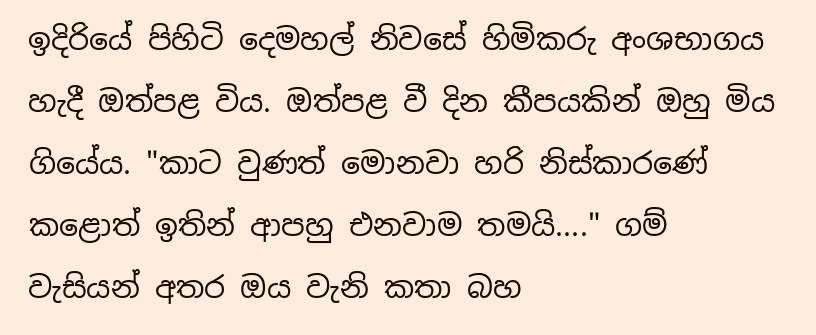ඉදිරියේ පිහිටි දෙමහල් නිවසේ හිමිකරු අංශභාගය හැදී ඔත්පළ විය. ඔත්පළ වී දින කීපයකින් ඔහු මිය ගියේය. "කාට වුණත් මොනවා හරි නිස්කාරණේ කළොත් ඉතින් ආපහු එනවාම තමයි...." ගම් වැසියන් අතර ඔය වැනි කතා බහ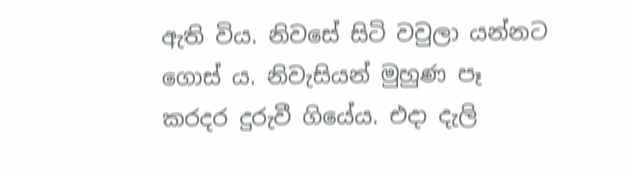ඇති විය. නිවසේ සිටි වවුලා යන්නට ගොස් ය. නිවැසියන් මුහුණ පෑ කරදර දුරුවී ගියේය. එදා දැලි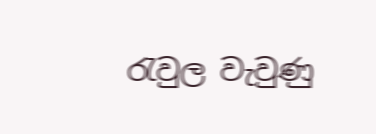රැවුල වැවුණු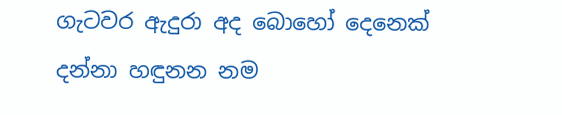ගැටවර ඇදුරා අද බොහෝ දෙනෙක් දන්නා හඳුනන නම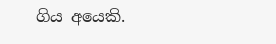ගිය අයෙකි.